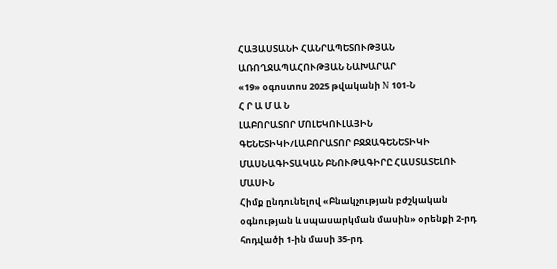ՀԱՅԱՍՏԱՆԻ ՀԱՆՐԱՊԵՏՈՒԹՅԱՆ
ԱՌՈՂՋԱՊԱՀՈՒԹՅԱՆ ՆԱԽԱՐԱՐ
«19» օգոստոս 2025 թվականի N 101-Ն
Հ Ր Ա Մ Ա Ն
ԼԱԲՈՐԱՏՈՐ ՄՈԼԵԿՈՒԼԱՅԻՆ ԳԵՆԵՏԻԿԻ/ԼԱԲՈՐԱՏՈՐ ԲՋՋԱԳԵՆԵՏԻԿԻ ՄԱՍՆԱԳԻՏԱԿԱՆ ԲՆՈՒԹԱԳԻՐԸ ՀԱՍՏԱՏԵԼՈՒ ՄԱՍԻՆ
Հիմք ընդունելով «Բնակչության բժշկական օգնության և սպասարկման մասին» օրենքի 2-րդ հոդվածի 1-ին մասի 35-րդ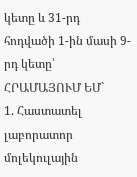կետը և 31-րդ հոդվածի 1-ին մասի 9-րդ կետը՝
ՀՐԱՄԱՅՈՒՄ ԵՄ`
1. Հաստատել լաբորատոր մոլեկուլային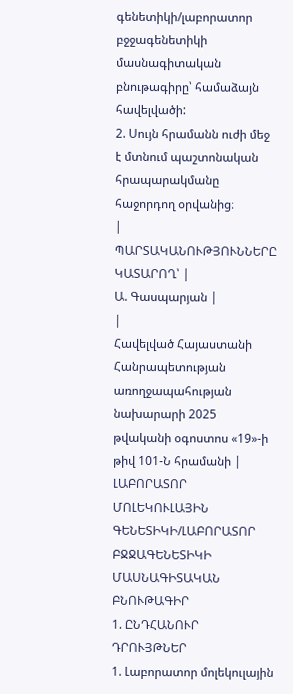գենետիկի/լաբորատոր բջջագենետիկի մասնագիտական բնութագիրը՝ համաձայն հավելվածի:
2. Սույն հրամանն ուժի մեջ է մտնում պաշտոնական հրապարակմանը հաջորդող օրվանից։
|
ՊԱՐՏԱԿԱՆՈՒԹՅՈՒՆՆԵՐԸ ԿԱՏԱՐՈՂ՝ |
Ա. Գասպարյան |
|
Հավելված Հայաստանի Հանրապետության առողջապահության նախարարի 2025 թվականի օգոստոս «19»-ի թիվ 101-Ն հրամանի |
ԼԱԲՈՐԱՏՈՐ ՄՈԼԵԿՈՒԼԱՅԻՆ ԳԵՆԵՏԻԿԻ/ԼԱԲՈՐԱՏՈՐ ԲՋՋԱԳԵՆԵՏԻԿԻ ՄԱՍՆԱԳԻՏԱԿԱՆ ԲՆՈՒԹԱԳԻՐ
1. ԸՆԴՀԱՆՈՒՐ ԴՐՈՒՅԹՆԵՐ
1. Լաբորատոր մոլեկուլային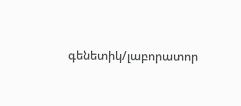գենետիկ/լաբորատոր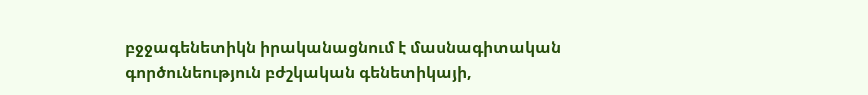բջջագենետիկն իրականացնում է մասնագիտական գործունեություն բժշկական գենետիկայի,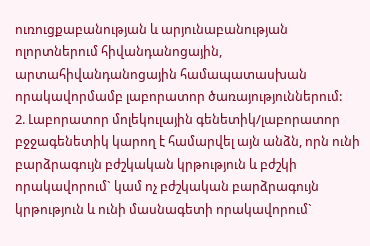ուռուցքաբանության և արյունաբանության ոլորտներում հիվանդանոցային, արտահիվանդանոցային համապատասխան որակավորմամբ լաբորատոր ծառայություններում:
2. Լաբորատոր մոլեկուլային գենետիկ/լաբորատոր բջջագենետիկ կարող է համարվել այն անձն, որն ունի բարձրագույն բժշկական կրթություն և բժշկի որակավորում` կամ ոչ բժշկական բարձրագույն կրթություն և ունի մասնագետի որակավորում`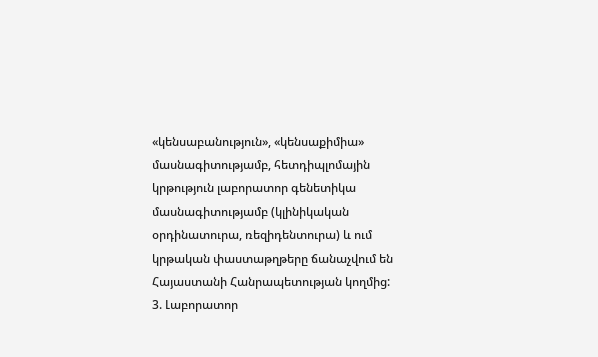«կենսաբանություն», «կենսաքիմիա» մասնագիտությամբ, հետդիպլոմային կրթություն լաբորատոր գենետիկա մասնագիտությամբ (կլինիկական օրդինատուրա, ռեզիդենտուրա) և ում կրթական փաստաթղթերը ճանաչվում են Հայաստանի Հանրապետության կողմից:
3. Լաբորատոր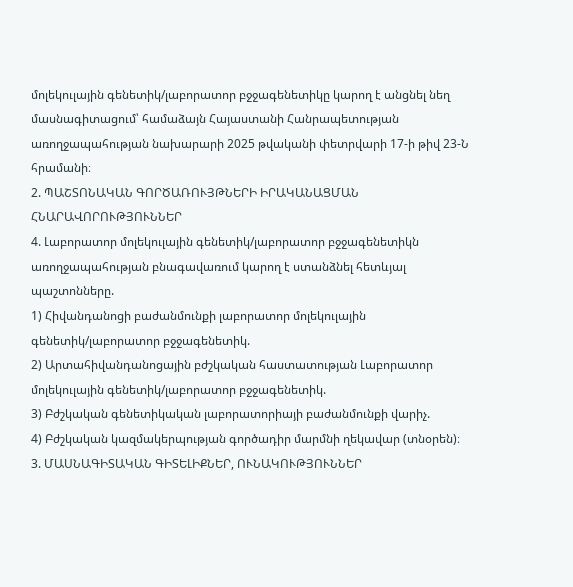մոլեկուլային գենետիկ/լաբորատոր բջջագենետիկը կարող է անցնել նեղ մասնագիտացում՝ համաձայն Հայաստանի Հանրապետության առողջապահության նախարարի 2025 թվականի փետրվարի 17-ի թիվ 23-Ն հրամանի։
2. ՊԱՇՏՈՆԱԿԱՆ ԳՈՐԾԱՌՈՒՅԹՆԵՐԻ ԻՐԱԿԱՆԱՑՄԱՆ ՀՆԱՐԱՎՈՐՈՒԹՅՈՒՆՆԵՐ
4. Լաբորատոր մոլեկուլային գենետիկ/լաբորատոր բջջագենետիկն առողջապահության բնագավառում կարող է ստանձնել հետևյալ պաշտոնները.
1) Հիվանդանոցի բաժանմունքի լաբորատոր մոլեկուլային գենետիկ/լաբորատոր բջջագենետիկ.
2) Արտահիվանդանոցային բժշկական հաստատության Լաբորատոր մոլեկուլային գենետիկ/լաբորատոր բջջագենետիկ.
3) Բժշկական գենետիկական լաբորատորիայի բաժանմունքի վարիչ.
4) Բժշկական կազմակերպության գործադիր մարմնի ղեկավար (տնօրեն)։
3. ՄԱՍՆԱԳԻՏԱԿԱՆ ԳԻՏԵԼԻՔՆԵՐ, ՈՒՆԱԿՈՒԹՅՈՒՆՆԵՐ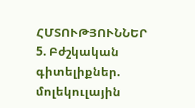ՀՄՏՈՒԹՅՈՒՆՆԵՐ
5. Բժշկական գիտելիքներ. մոլեկուլային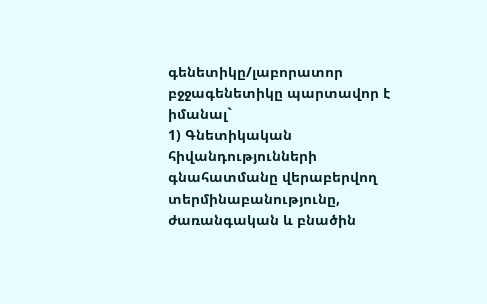գենետիկը/լաբորատոր բջջագենետիկը պարտավոր է իմանալ`
1) Գնետիկական հիվանդությունների գնահատմանը վերաբերվող տերմինաբանությունը, ժառանգական և բնածին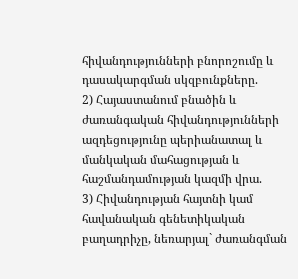հիվանդությունների բնորոշումը և դասակարգման սկզբունքները.
2) Հայաստանում բնածին և ժառանգական հիվանդությունների ազդեցությունը պերիանատալ և մանկական մահացության և հաշմանդամության կազմի վրա.
3) Հիվանդության հայտնի կամ հավանական գենետիկական բաղադրիչը, նեռարյալ` ժառանգման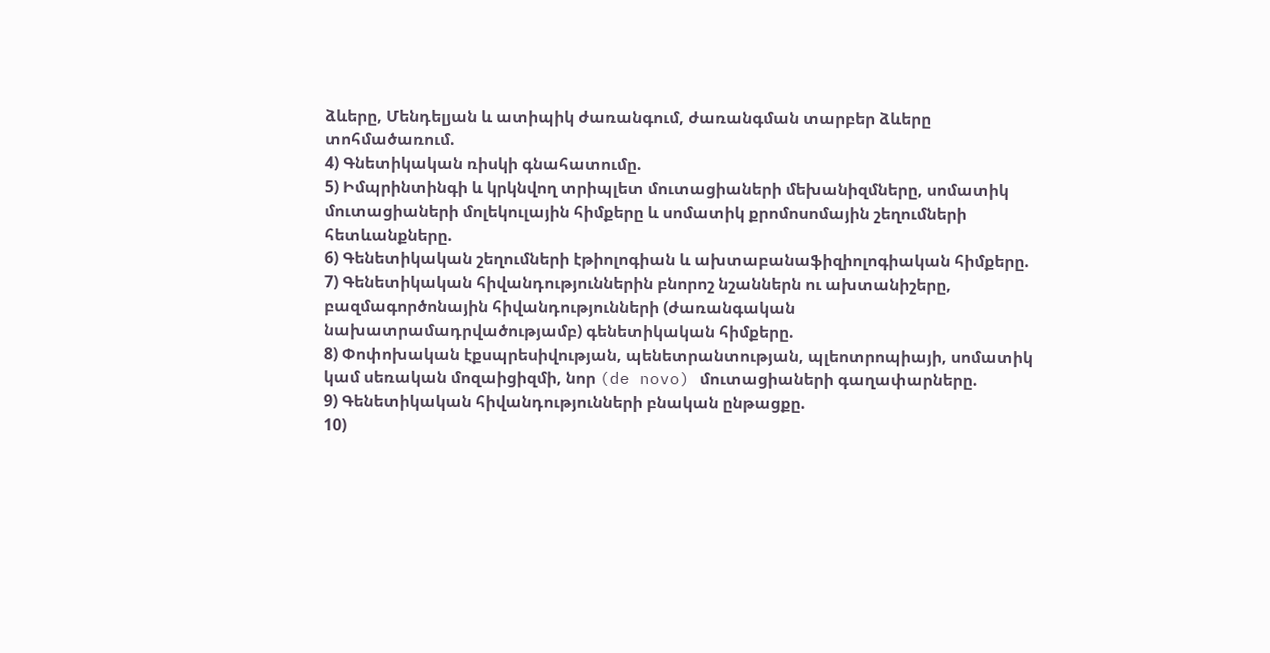ձևերը, Մենդելյան և ատիպիկ ժառանգում, ժառանգման տարբեր ձևերը տոհմածառում.
4) Գնետիկական ռիսկի գնահատումը.
5) Իմպրինտինգի և կրկնվող տրիպլետ մուտացիաների մեխանիզմները, սոմատիկ մուտացիաների մոլեկուլային հիմքերը և սոմատիկ քրոմոսոմային շեղումների հետևանքները.
6) Գենետիկական շեղումների էթիոլոգիան և ախտաբանաֆիզիոլոգիական հիմքերը.
7) Գենետիկական հիվանդություններին բնորոշ նշաններն ու ախտանիշերը, բազմագործոնային հիվանդությունների (ժառանգական նախատրամադրվածությամբ) գենետիկական հիմքերը.
8) Փոփոխական էքսպրեսիվության, պենետրանտության, պլեոտրոպիայի, սոմատիկ կամ սեռական մոզաիցիզմի, նոր (de novo) մուտացիաների գաղափարները.
9) Գենետիկական հիվանդությունների բնական ընթացքը.
10)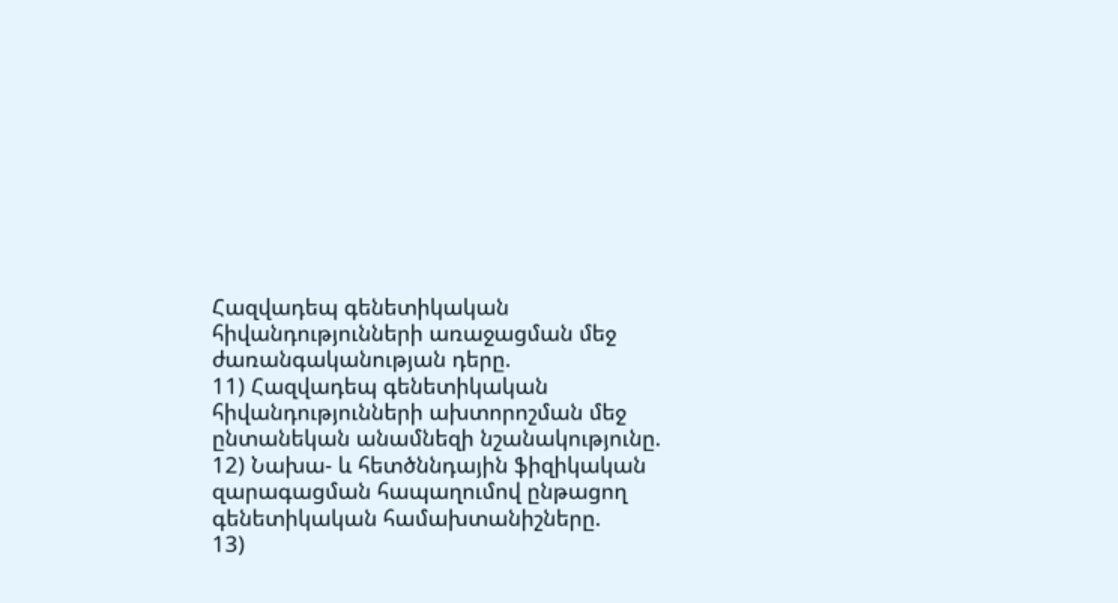Հազվադեպ գենետիկական հիվանդությունների առաջացման մեջ ժառանգականության դերը.
11) Հազվադեպ գենետիկական հիվանդությունների ախտորոշման մեջ ընտանեկան անամնեզի նշանակությունը.
12) Նախա- և հետծննդային ֆիզիկական զարագացման հապաղումով ընթացող գենետիկական համախտանիշները.
13)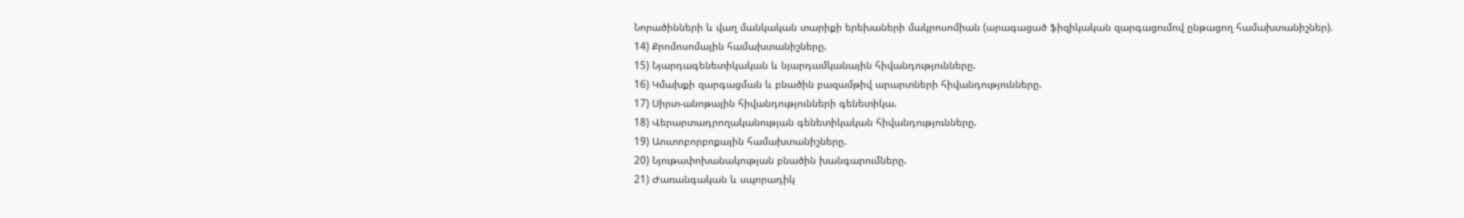Նորածինների և վաղ մանկական տարիքի երեխաների մակրոսոմիան (արագացած ֆիզիկական զարգացումով ընթացող համախտանիշներ).
14) Քրոմոսոմային համախտանիշները.
15) Նյարդագենետիկական և նյարդամկանային հիվանդությունները.
16) Կմախքի զարգացման և բնածին բազամթիվ արարտների հիվանդությունները.
17) Սիրտ-անոթային հիվանդությունների գենետիկա.
18) Վերարտադրողականության գենետիկական հիվանդությունները.
19) Աուտոբորբոքային համախտանիշները.
20) Նյութափոխանակության բնածին խանգարումները.
21) Ժառանգական և սպորադիկ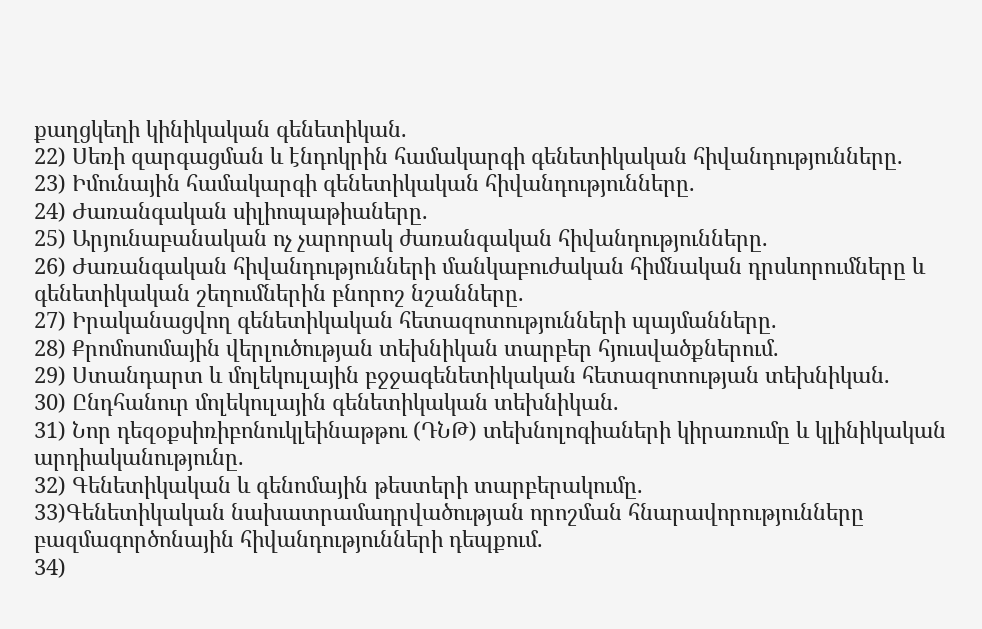քաղցկեղի կինիկական գենետիկան.
22) Սեռի զարգացման և էնդոկրին համակարգի գենետիկական հիվանդությունները.
23) Իմունային համակարգի գենետիկական հիվանդությունները.
24) Ժառանգական սիլիոպաթիաները.
25) Արյունաբանական ոչ չարորակ ժառանգական հիվանդությունները.
26) Ժառանգական հիվանդությունների մանկաբուժական հիմնական դրսևորումները և գենետիկական շեղումներին բնորոշ նշանները.
27) Իրականացվող գենետիկական հետազոտությունների պայմանները.
28) Քրոմոսոմային վերլուծության տեխնիկան տարբեր հյուսվածքներում.
29) Ստանդարտ և մոլեկուլային բջջագենետիկական հետազոտության տեխնիկան.
30) Ընդհանուր մոլեկուլային գենետիկական տեխնիկան.
31) Նոր դեզօքսիռիբոնուկլեինաթթու (ԴՆԹ) տեխնոլոգիաների կիրառումը և կլինիկական արդիականությունը.
32) Գենետիկական և գենոմային թեստերի տարբերակումը.
33)Գենետիկական նախատրամադրվածության որոշման հնարավորությունները բազմագործոնային հիվանդությունների դեպքում.
34)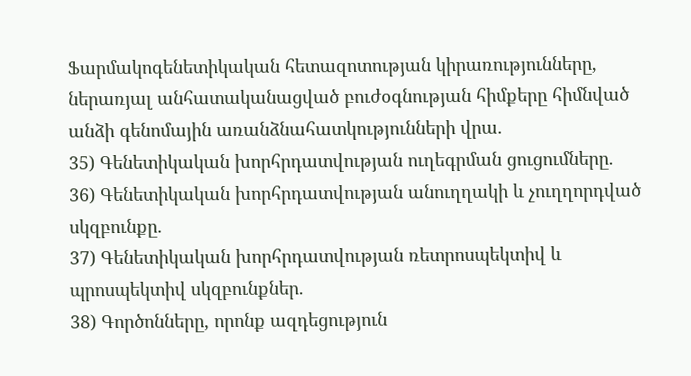Ֆարմակոգենետիկական հետազոտության կիրառությունները, ներառյալ անհատականացված բուժօգնության հիմքերը հիմնված անձի գենոմային առանձնահատկությունների վրա.
35) Գենետիկական խորհրդատվության ուղեգրման ցուցումները.
36) Գենետիկական խորհրդատվության անուղղակի և չուղղորդված սկզբունքը.
37) Գենետիկական խորհրդատվության ռետրոսպեկտիվ և պրոսպեկտիվ սկզբունքներ.
38) Գործոնները, որոնք ազդեցություն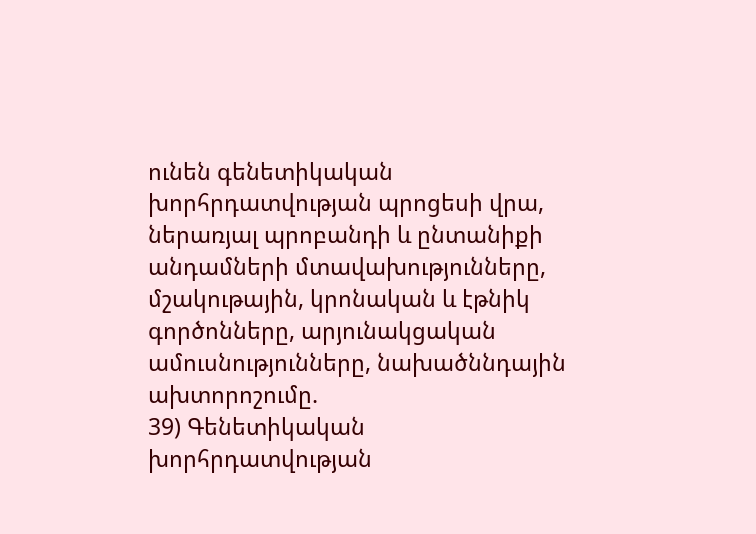ունեն գենետիկական խորհրդատվության պրոցեսի վրա, ներառյալ պրոբանդի և ընտանիքի անդամների մտավախությունները, մշակութային, կրոնական և էթնիկ գործոնները, արյունակցական ամուսնությունները, նախածննդային ախտորոշումը.
39) Գենետիկական խորհրդատվության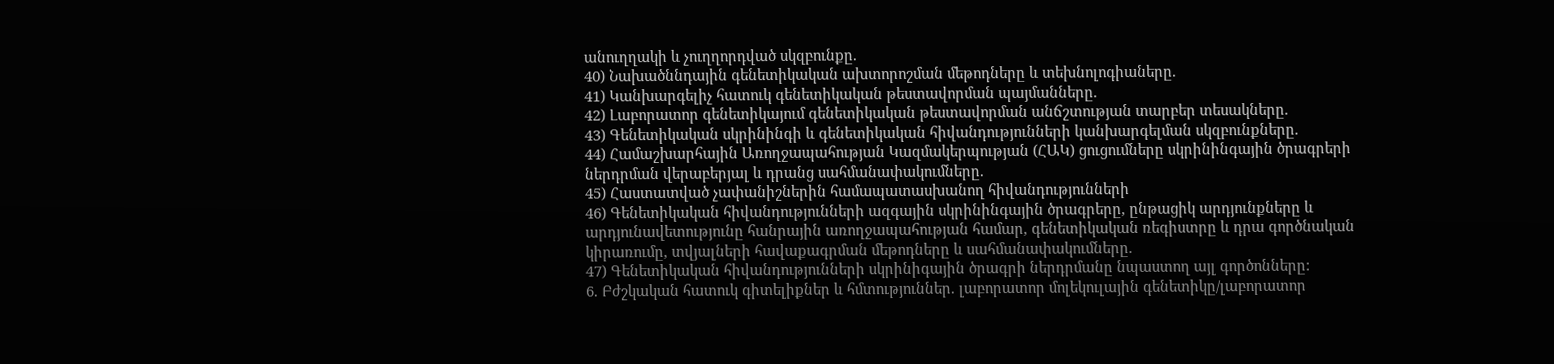անուղղակի և չուղղորդված սկզբունքը.
40) Նախածննդային գենետիկական ախտորոշման մեթոդները և տեխնոլոգիաները.
41) Կանխարգելիչ հատուկ գենետիկական թեստավորման պայմանները.
42) Լաբորատոր գենետիկայում գենետիկական թեստավորման անճշտության տարբեր տեսակները.
43) Գենետիկական սկրինինգի և գենետիկական հիվանդությունների կանխարգելման սկզբունքները.
44) Համաշխարհային Առողջապահության Կազմակերպության (ՀԱԿ) ցուցումները սկրինինգային ծրագրերի ներդրման վերաբերյալ և դրանց սահմանափակումները.
45) Հաստատված չափանիշներին համապատասխանող հիվանդությունների
46) Գենետիկական հիվանդությունների ազգային սկրինինգային ծրագրերը, ընթացիկ արդյունքները և արդյունավետությունը հանրային առողջապահության համար, գենետիկական ռեգիստրը և դրա գործնական կիրառումը, տվյալների հավաքագրման մեթոդները և սահմանափակումները.
47) Գենետիկական հիվանդությունների սկրինիգային ծրագրի ներդրմանը նպաստող այլ գործոնները:
6. Բժշկական հատուկ գիտելիքներ և հմտություններ. լաբորատոր մոլեկուլային գենետիկը/լաբորատոր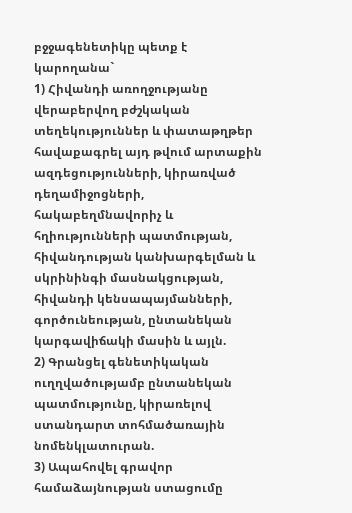բջջագենետիկը պետք է կարողանա`
1) Հիվանդի առողջությանը վերաբերվող բժշկական տեղեկություններ և փատաթղթեր հավաքագրել այդ թվում արտաքին ազդեցությունների, կիրառված դեղամիջոցների, հակաբեղմնավորիչ և հղիությունների պատմության, հիվանդության կանխարգելման և սկրինինգի մասնակցության, հիվանդի կենսապայմանների, գործունեության, ընտանեկան կարգավիճակի մասին և այլն.
2) Գրանցել գենետիկական ուղղվածությամբ ընտանեկան պատմությունը, կիրառելով ստանդարտ տոհմածառային նոմենկլատուրան.
3) Ապահովել գրավոր համաձայնության ստացումը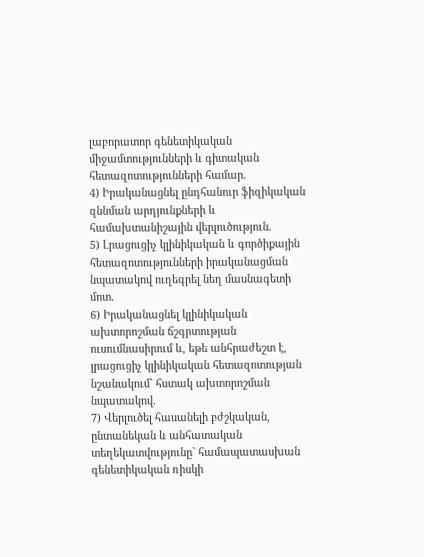լաբորատոր գենետիկական միջամտությունների և գիտական հետազոտությունների համար.
4) Իրականացնել ընդհանուր ֆիզիկական զննման արդյունքների և համախտանիշային վերլուծություն.
5) Լրացուցիչ կլինիկական և գործիքային հետազոտությունների իրականացման նպատակով ուղեգրել նեղ մասնագետի մոտ.
6) Իրականացնել կլինիկական ախտորոշման ճշգրտության ուսումնասիրում և, եթե անհրաժեշտ է, լրացուցիչ կլինիկական հետազոտության նշանակում` հստակ ախտորոշման նպատակով.
7) Վերլուծել հասանելի բժշկական, ընտանեկան և անհատական տեղեկատվությունը` համապատասխան գենետիկական ռիսկի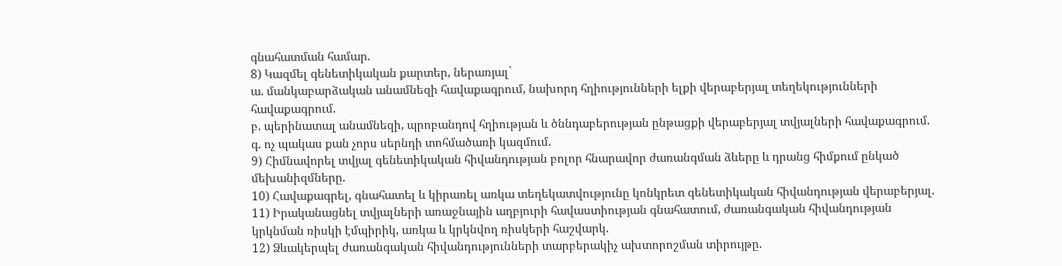գնահատման համար.
8) Կազմել գենետիկական քարտեր, ներառյալ`
ա. մանկաբարձական անամնեզի հավաքագրում, նախորդ հղիությունների ելքի վերաբերյալ տեղեկությունների հավաքագրում.
բ. պերինատալ անամնեզի, պրոբանդով հղիության և ծննդաբերության ընթացքի վերաբերյալ տվյալների հավաքագրում.
գ. ոչ պակաս քան չորս սերնդի տոհմածառի կազմում.
9) Հիմնավորել տվյալ գենետիկական հիվանդության բոլոր հնարավոր ժառանգման ձևերը և դրանց հիմքում ընկած մեխանիզմները.
10) Հավաքագրել, գնահատել և կիրառել առկա տեղեկատվությունը կոնկրետ գենետիկական հիվանդության վերաբերյալ.
11) Իրականացնել տվյալների առաջնային աղբյուրի հավաստիության գնահատում, ժառանգական հիվանդության կրկնման ռիսկի էմպիրիկ, առկա և կրկնվող ռիսկերի հաշվարկ.
12) Ձևակերպել ժառանգական հիվանդությունների տարբերակիչ ախտորոշման տիրույթը.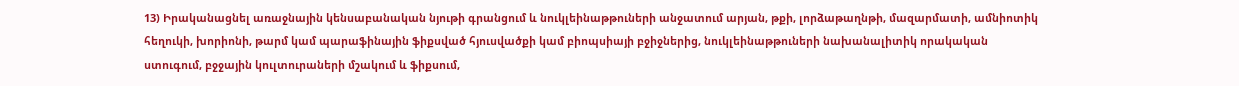13) Իրականացնել առաջնային կենսաբանական նյութի գրանցում և նուկլեինաթթուների անջատում արյան, թքի, լորձաթաղնթի, մազարմատի, ամնիոտիկ հեղուկի, խորիոնի, թարմ կամ պարաֆինային ֆիքսված հյուսվածքի կամ բիոպսիայի բջիջներից, նուկլեինաթթուների նախանալիտիկ որակական ստուգում, բջջային կուլտուրաների մշակում և ֆիքսում,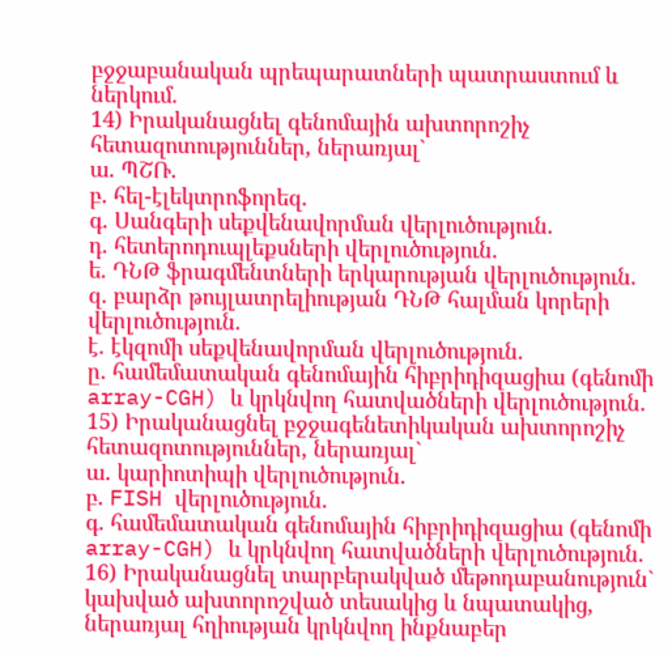բջջաբանական պրեպարատների պատրաստում և ներկում.
14) Իրականացնել գենոմային ախտորոշիչ հետազոտություններ, ներառյալ`
ա. ՊՇՌ.
բ. հել-էլեկտրոֆորեզ.
գ. Սանգերի սեքվենավորման վերլուծություն.
դ. հետերոդուպլեքսների վերլուծություն.
ե. ԴՆԹ ֆրագմենտների երկարության վերլուծություն.
զ. բարձր թույլատրելիության ԴՆԹ հալման կորերի վերլուծություն.
է. էկզոմի սեքվենավորման վերլուծություն.
ը. համեմատական գենոմային հիբրիդիզացիա (գենոմի array-CGH) և կրկնվող հատվածների վերլուծություն.
15) Իրականացնել բջջագենետիկական ախտորոշիչ հետազոտություններ, ներառյալ`
ա. կարիոտիպի վերլուծություն.
բ. FISH վերլուծություն.
գ. համեմատական գենոմային հիբրիդիզացիա (գենոմի array-CGH) և կրկնվող հատվածների վերլուծություն.
16) Իրականացնել տարբերակված մեթոդաբանություն` կախված ախտորոշված տեսակից և նպատակից, ներառյալ հղիության կրկնվող ինքնաբեր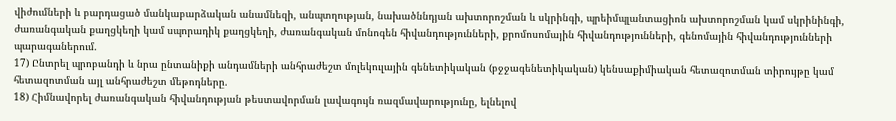վիժումների և բարդացած մանկաբարձական անամնեզի, անպտղության, նախածննդյան ախտորոշման և սկրինգի, պրեիմպլանտացիոն ախտորոշման կամ սկրինինգի, ժառանգական քաղցկեղի կամ սպորադիկ քաղցկեղի, ժառանգական մոնոգեն հիվանդությունների, քրոմոսոմային հիվանդությունների, գենոմային հիվանդությունների պարագաներում.
17) Ընտրել պրոբանդի և նրա ընտանիքի անդամների անհրաժեշտ մոլեկուլային գենետիկական (բջջագենետիկական) կենսաքիմիական հետազոտման տիրույթը կամ հետազոտման այլ անհրաժեշտ մեթոդները.
18) Հիմնավորել ժառանգական հիվանդության թեստավորման լավագույն ռազմավարությունը, ելնելով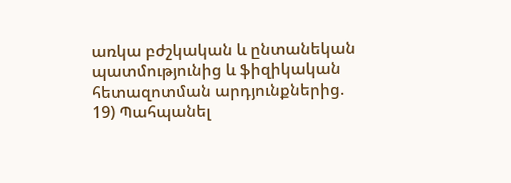առկա բժշկական և ընտանեկան պատմությունից և ֆիզիկական հետազոտման արդյունքներից.
19) Պահպանել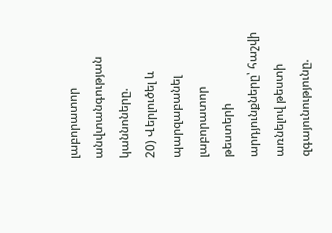լաբորատոր անվտանգության կաննոները.
20) Վերլուծել և պարզաբանել լաբորատոր թեստերի արդյունքները՝ հաշվի առնելով թեստի զգայունությունը.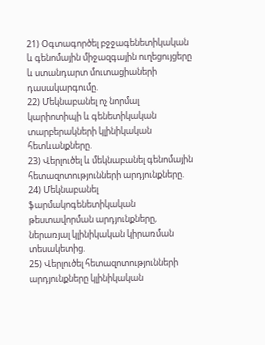21) Օգտագործել բջջագենետիկական և գենոմային միջազգային ուղեցույցերը և ստանդարտ մուտացիաների դասակարգումը.
22) Մեկնաբանել ոչ նորմալ կարիոտիպի և գենետիկական տարբերակների կլինիկական հետևանքները.
23) Վերլուծել և մեկնաբանել գենոմային հետազոտությունների արդյունքները.
24) Մեկնաբանել ֆարմակոգենետիկական թեստավորման արդյունքները, ներառյալ կլինիկական կիրառման տեսակետից.
25) Վերլուծել հետազոտությունների արդյունքները կլինիկական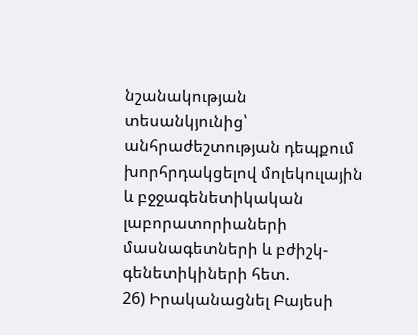նշանակության տեսանկյունից՝ անհրաժեշտության դեպքում խորհրդակցելով մոլեկուլային և բջջագենետիկական լաբորատորիաների մասնագետների և բժիշկ-գենետիկիների հետ.
26) Իրականացնել Բայեսի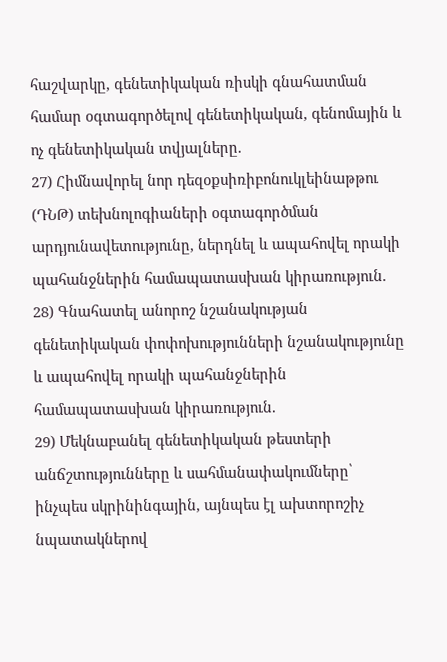հաշվարկը, գենետիկական ռիսկի գնահատման համար օգտագործելով գենետիկական, գենոմային և ոչ գենետիկական տվյալները.
27) Հիմնավորել նոր դեզօքսիռիբոնուկլեինաթթու (ԴՆԹ) տեխնոլոգիաների օգտագործման արդյունավետությունը, ներդնել և ապահովել որակի պահանջներին համապատասխան կիրառություն.
28) Գնահատել անորոշ նշանակության գենետիկական փոփոխությունների նշանակությունը և ապահովել որակի պահանջներին համապատասխան կիրառություն.
29) Մեկնաբանել գենետիկական թեստերի անճշտությունները և սահմանափակումները՝ ինչպես սկրինինգային, այնպես էլ ախտորոշիչ նպատակներով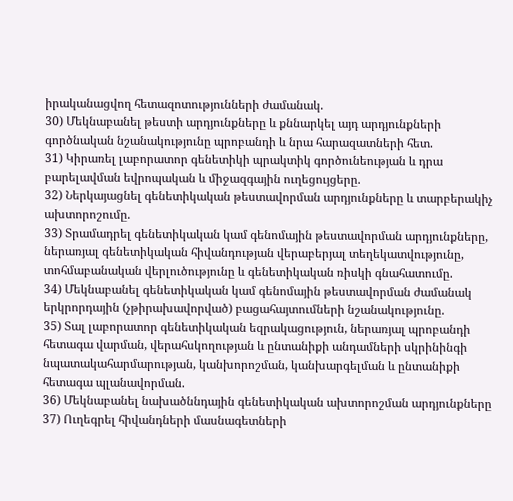իրականացվող հետազոտությունների ժամանակ.
30) Մեկնաբանել թեստի արդյունքները և քննարկել այդ արդյունքների գործնական նշանակությունը պրոբանդի և նրա հարազատների հետ.
31) Կիրառել լաբորատոր գենետիկի պրակտիկ գործունեության և դրա բարելավման եվրոպական և միջազգային ուղեցույցերը.
32) Ներկայացնել գենետիկական թեստավորման արդյունքները և տարբերակիչ ախտորոշումը.
33) Տրամադրել գենետիկական կամ գենոմային թեստավորման արդյունքները, ներառյալ գենետիկական հիվանդության վերաբերյալ տեղեկատվությունը, տոհմաբանական վերլուծությունը և գենետիկական ռիսկի գնահատումը.
34) Մեկնաբանել գենետիկական կամ գենոմային թեստավորման ժամանակ երկրորդային (չթիրախավորված) բացահայտումների նշանակությունը.
35) Տալ լաբորատոր գենետիկական եզրակացություն, ներառյալ պրոբանդի հետագա վարման, վերահսկողության և ընտանիքի անդամների սկրինինգի նպատակահարմարության, կանխորոշման, կանխարգելման և ընտանիքի հետագա պլանավորման.
36) Մեկնաբանել նախածննդային գենետիկական ախտորոշման արդյունքները
37) Ուղեգրել հիվանդների մասնագետների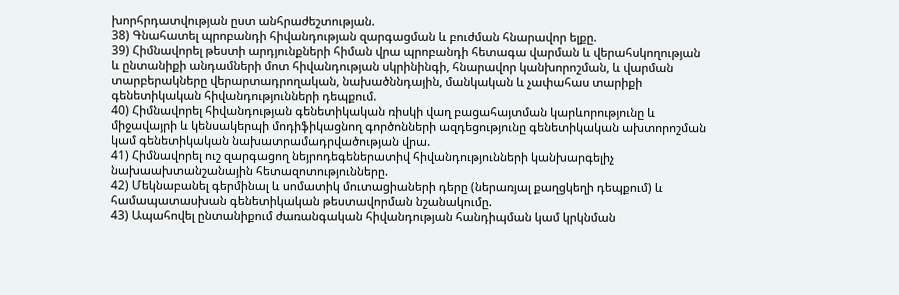խորհրդատվության ըստ անհրաժեշտության.
38) Գնահատել պրոբանդի հիվանդության զարգացման և բուժման հնարավոր ելքը.
39) Հիմնավորել թեստի արդյունքների հիման վրա պրոբանդի հետագա վարման և վերահսկողության և ընտանիքի անդամների մոտ հիվանդության սկրինինգի, հնարավոր կանխորոշման, և վարման տարբերակները վերարտադրողական, նախածննդային, մանկական և չափահաս տարիքի գենետիկական հիվանդությունների դեպքում.
40) Հիմնավորել հիվանդության գենետիկական ռիսկի վաղ բացահայտման կարևորությունը և միջավայրի և կենսակերպի մոդիֆիկացնող գործոնների ազդեցությունը գենետիկական ախտորոշման կամ գենետիկական նախատրամադրվածության վրա.
41) Հիմնավորել ուշ զարգացող նեյրոդեգեներատիվ հիվանդությունների կանխարգելիչ նախաախտանշանային հետազոտությունները.
42) Մեկնաբանել գերմինալ և սոմատիկ մուտացիաների դերը (ներառյալ քաղցկեղի դեպքում) և համապատասխան գենետիկական թեստավորման նշանակումը.
43) Ապահովել ընտանիքում ժառանգական հիվանդության հանդիպման կամ կրկնման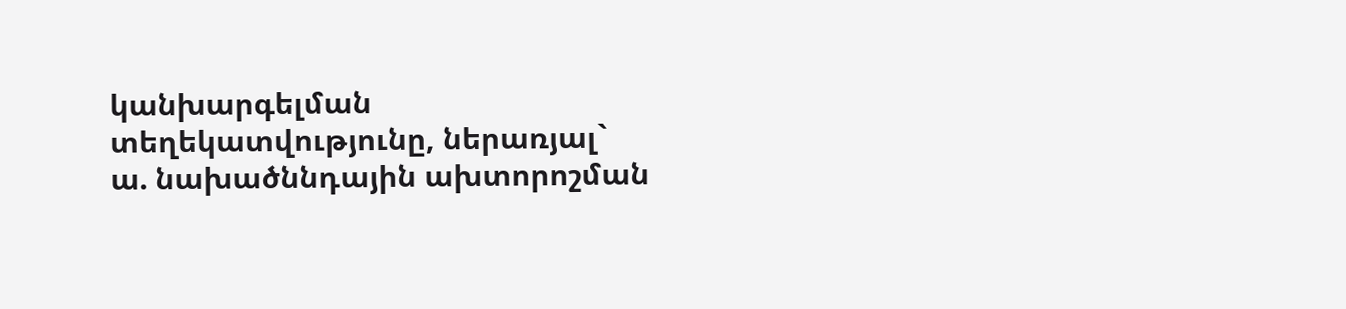կանխարգելման տեղեկատվությունը, ներառյալ`
ա. նախածննդային ախտորոշման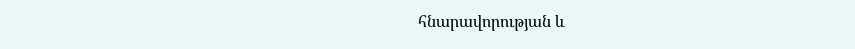հնարավորության և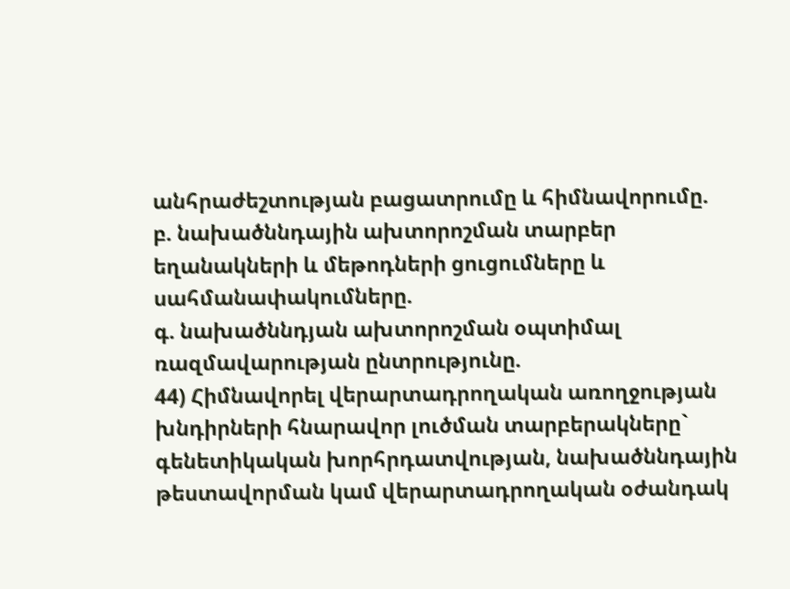անհրաժեշտության բացատրումը և հիմնավորումը.
բ. նախածննդային ախտորոշման տարբեր եղանակների և մեթոդների ցուցումները և սահմանափակումները.
գ. նախածննդյան ախտորոշման օպտիմալ ռազմավարության ընտրությունը.
44) Հիմնավորել վերարտադրողական առողջության խնդիրների հնարավոր լուծման տարբերակները` գենետիկական խորհրդատվության, նախածննդային թեստավորման կամ վերարտադրողական օժանդակ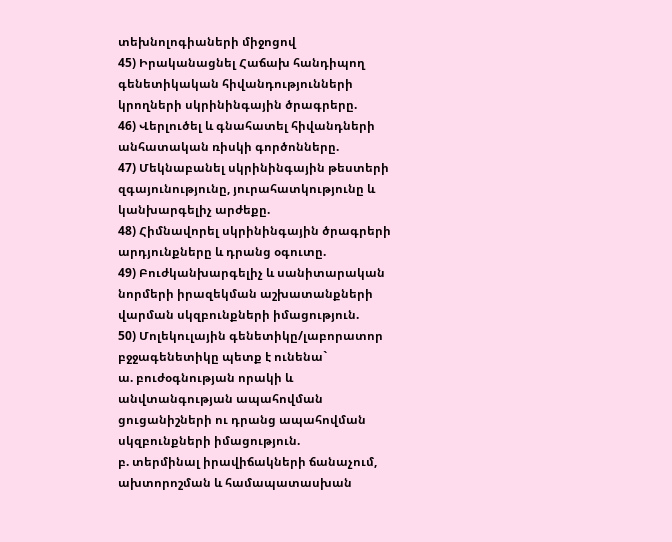տեխնոլոգիաների միջոցով
45) Իրականացնել Հաճախ հանդիպող գենետիկական հիվանդությունների կրողների սկրինինգային ծրագրերը.
46) Վերլուծել և գնահատել հիվանդների անհատական ռիսկի գործոնները.
47) Մեկնաբանել սկրինինգային թեստերի զգայունությունը, յուրահատկությունը և կանխարգելիչ արժեքը.
48) Հիմնավորել սկրինինգային ծրագրերի արդյունքները և դրանց օգուտը.
49) Բուժկանխարգելիչ և սանիտարական նորմերի իրազեկման աշխատանքների վարման սկզբունքների իմացություն.
50) Մոլեկուլային գենետիկը/լաբորատոր բջջագենետիկը պետք է ունենա`
ա. բուժօգնության որակի և անվտանգության ապահովման ցուցանիշների ու դրանց ապահովման սկզբունքների իմացություն.
բ. տերմինալ իրավիճակների ճանաչում, ախտորոշման և համապատասխան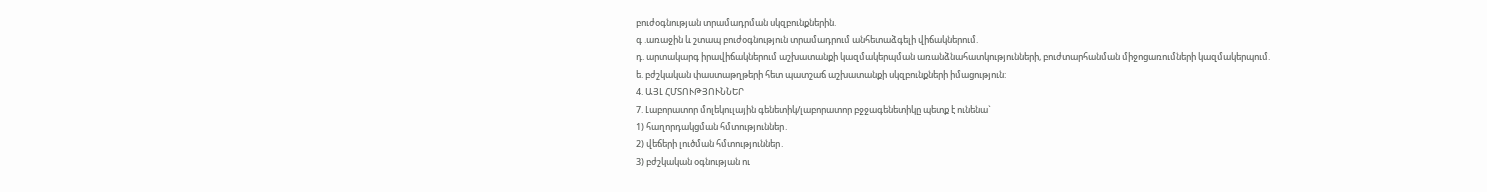բուժօգնության տրամադրման սկզբունքներին.
գ .առաջին և շտապ բուժօգնություն տրամադրում անհետաձգելի վիճակներում.
դ. արտակարգ իրավիճակներում աշխատանքի կազմակերպման առանձնահատկությունների, բուժտարհանման միջոցառումների կազմակերպում.
ե. բժշկական փաստաթղթերի հետ պատշաճ աշխատանքի սկզբունքների իմացություն:
4. ԱՅԼ ՀՄՏՈՒԹՅՈՒՆՆԵՐ
7. Լաբորատոր մոլեկուլային գենետիկ/լաբորատոր բջջագենետիկը պետք է ունենա`
1) հաղորդակցման հմտություններ․
2) վեճերի լուծման հմտություններ․
3) բժշկական օգնության ու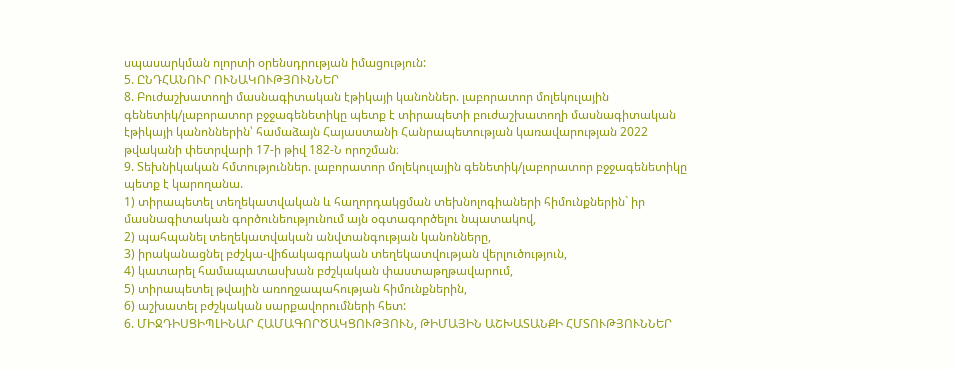սպասարկման ոլորտի օրենսդրության իմացություն:
5. ԸՆԴՀԱՆՈՒՐ ՈՒՆԱԿՈՒԹՅՈՒՆՆԵՐ
8. Բուժաշխատողի մասնագիտական էթիկայի կանոններ. լաբորատոր մոլեկուլային գենետիկ/լաբորատոր բջջագենետիկը պետք է տիրապետի բուժաշխատողի մասնագիտական էթիկայի կանոններին՝ համաձայն Հայաստանի Հանրապետության կառավարության 2022 թվականի փետրվարի 17-ի թիվ 182-Ն որոշման։
9. Տեխնիկական հմտություններ. լաբորատոր մոլեկուլային գենետիկ/լաբորատոր բջջագենետիկը պետք է կարողանա.
1) տիրապետել տեղեկատվական և հաղորդակցման տեխնոլոգիաների հիմունքներին` իր մասնագիտական գործունեությունում այն օգտագործելու նպատակով,
2) պահպանել տեղեկատվական անվտանգության կանոնները,
3) իրականացնել բժշկա-վիճակագրական տեղեկատվության վերլուծություն,
4) կատարել համապատասխան բժշկական փաստաթղթավարում,
5) տիրապետել թվային առողջապահության հիմունքներին,
6) աշխատել բժշկական սարքավորումների հետ:
6. ՄԻՋԴԻՍՑԻՊԼԻՆԱՐ ՀԱՄԱԳՈՐԾԱԿՑՈՒԹՅՈՒՆ, ԹԻՄԱՅԻՆ ԱՇԽԱՏԱՆՔԻ ՀՄՏՈՒԹՅՈՒՆՆԵՐ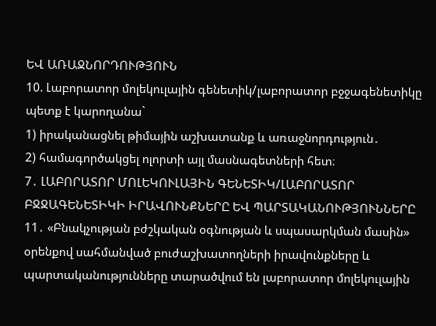ԵՎ ԱՌԱՋՆՈՐԴՈՒԹՅՈՒՆ
10. Լաբորատոր մոլեկուլային գենետիկ/լաբորատոր բջջագենետիկը պետք է կարողանա`
1) իրականացնել թիմային աշխատանք և առաջնորդություն․
2) համագործակցել ոլորտի այլ մասնագետների հետ։
7․ ԼԱԲՈՐԱՏՈՐ ՄՈԼԵԿՈՒԼԱՅԻՆ ԳԵՆԵՏԻԿ/ԼԱԲՈՐԱՏՈՐ ԲՋՋԱԳԵՆԵՏԻԿԻ ԻՐԱՎՈՒՆՔՆԵՐԸ ԵՎ ՊԱՐՏԱԿԱՆՈՒԹՅՈՒՆՆԵՐԸ
11․ «Բնակչության բժշկական օգնության և սպասարկման մասին» օրենքով սահմանված բուժաշխատողների իրավունքները և պարտականությունները տարածվում են լաբորատոր մոլեկուլային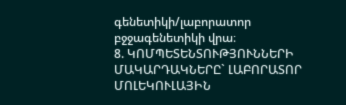գենետիկի/լաբորատոր բջջագենետիկի վրա։
8. ԿՈՄՊԵՏԵՆՏՈՒԹՅՈՒՆՆԵՐԻ ՄԱԿԱՐԴԱԿՆԵՐԸ` ԼԱԲՈՐԱՏՈՐ ՄՈԼԵԿՈՒԼԱՅԻՆ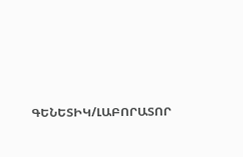ԳԵՆԵՏԻԿ/ԼԱԲՈՐԱՏՈՐ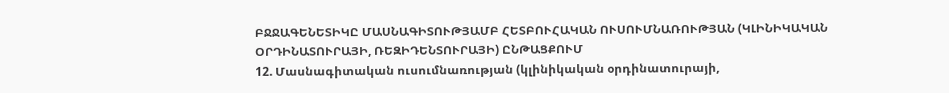ԲՋՋԱԳԵՆԵՏԻԿԸ ՄԱՍՆԱԳԻՏՈՒԹՅԱՄԲ ՀԵՏԲՈՒՀԱԿԱՆ ՈՒՍՈՒՄՆԱՌՈՒԹՅԱՆ (ԿԼԻՆԻԿԱԿԱՆ ՕՐԴԻՆԱՏՈՒՐԱՅԻ, ՌԵԶԻԴԵՆՏՈՒՐԱՅԻ) ԸՆԹԱՑՔՈՒՄ
12. Մասնագիտական ուսումնառության (կլինիկական օրդինատուրայի,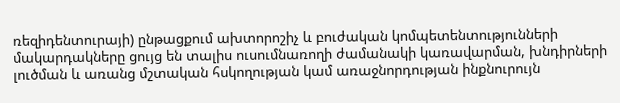ռեզիդենտուրայի) ընթացքում ախտորոշիչ և բուժական կոմպետենտությունների մակարդակները ցույց են տալիս ուսումնառողի ժամանակի կառավարման, խնդիրների լուծման և առանց մշտական հսկողության կամ առաջնորդության ինքնուրույն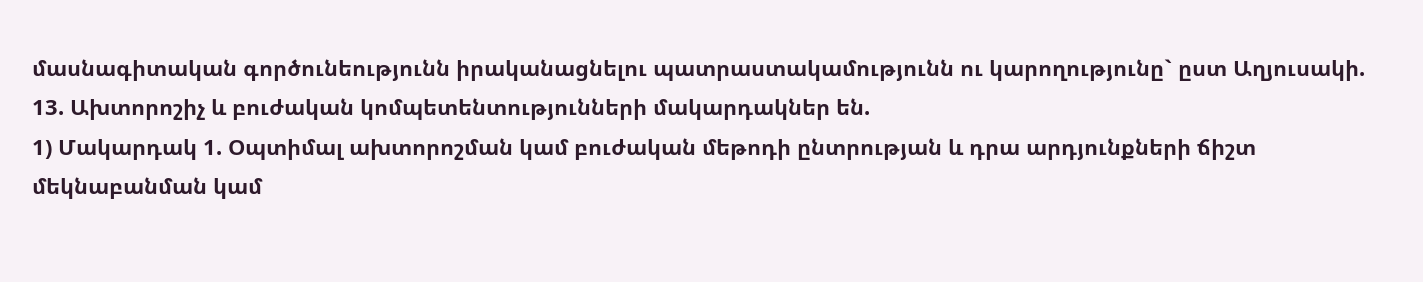մասնագիտական գործունեությունն իրականացնելու պատրաստակամությունն ու կարողությունը` ըստ Աղյուսակի.
13. Ախտորոշիչ և բուժական կոմպետենտությունների մակարդակներ են.
1) Մակարդակ 1. Օպտիմալ ախտորոշման կամ բուժական մեթոդի ընտրության և դրա արդյունքների ճիշտ մեկնաբանման կամ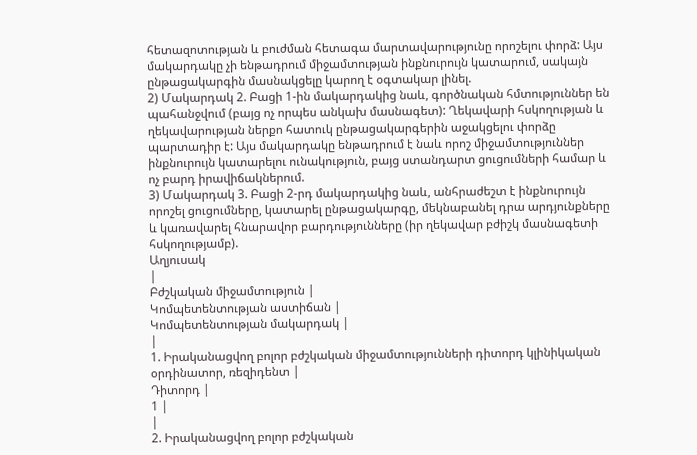հետազոտության և բուժման հետագա մարտավարությունը որոշելու փորձ: Այս մակարդակը չի ենթադրում միջամտության ինքնուրույն կատարում, սակայն ընթացակարգին մասնակցելը կարող է օգտակար լինել.
2) Մակարդակ 2. Բացի 1-ին մակարդակից նաև, գործնական հմտություններ են պահանջվում (բայց ոչ որպես անկախ մասնագետ): Ղեկավարի հսկողության և ղեկավարության ներքո հատուկ ընթացակարգերին աջակցելու փորձը պարտադիր է: Այս մակարդակը ենթադրում է նաև որոշ միջամտություններ ինքնուրույն կատարելու ունակություն, բայց ստանդարտ ցուցումների համար և ոչ բարդ իրավիճակներում.
3) Մակարդակ 3. Բացի 2-րդ մակարդակից նաև, անհրաժեշտ է ինքնուրույն որոշել ցուցումները, կատարել ընթացակարգը, մեկնաբանել դրա արդյունքները և կառավարել հնարավոր բարդությունները (իր ղեկավար բժիշկ մասնագետի հսկողությամբ).
Աղյուսակ
|
Բժշկական միջամտություն |
Կոմպետենտության աստիճան |
Կոմպետենտության մակարդակ |
|
1. Իրականացվող բոլոր բժշկական միջամտությունների դիտորդ կլինիկական օրդինատոր, ռեզիդենտ |
Դիտորդ |
1 |
|
2. Իրականացվող բոլոր բժշկական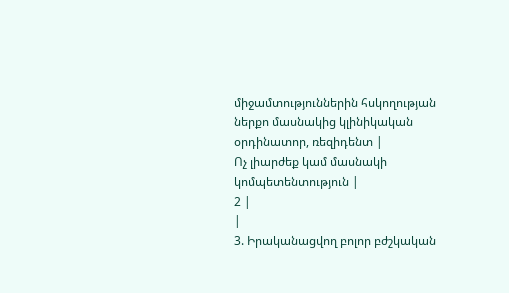միջամտություններին հսկողության ներքո մասնակից կլինիկական օրդինատոր, ռեզիդենտ |
Ոչ լիարժեք կամ մասնակի կոմպետենտություն |
2 |
|
3. Իրականացվող բոլոր բժշկական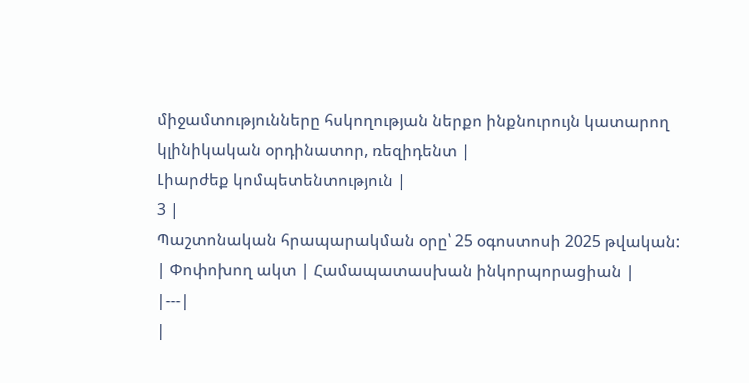միջամտությունները հսկողության ներքո ինքնուրույն կատարող կլինիկական օրդինատոր, ռեզիդենտ |
Լիարժեք կոմպետենտություն |
3 |
Պաշտոնական հրապարակման օրը՝ 25 օգոստոսի 2025 թվական:
| Փոփոխող ակտ | Համապատասխան ինկորպորացիան |
|---|
|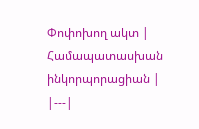Փոփոխող ակտ | Համապատասխան ինկորպորացիան |
|---|